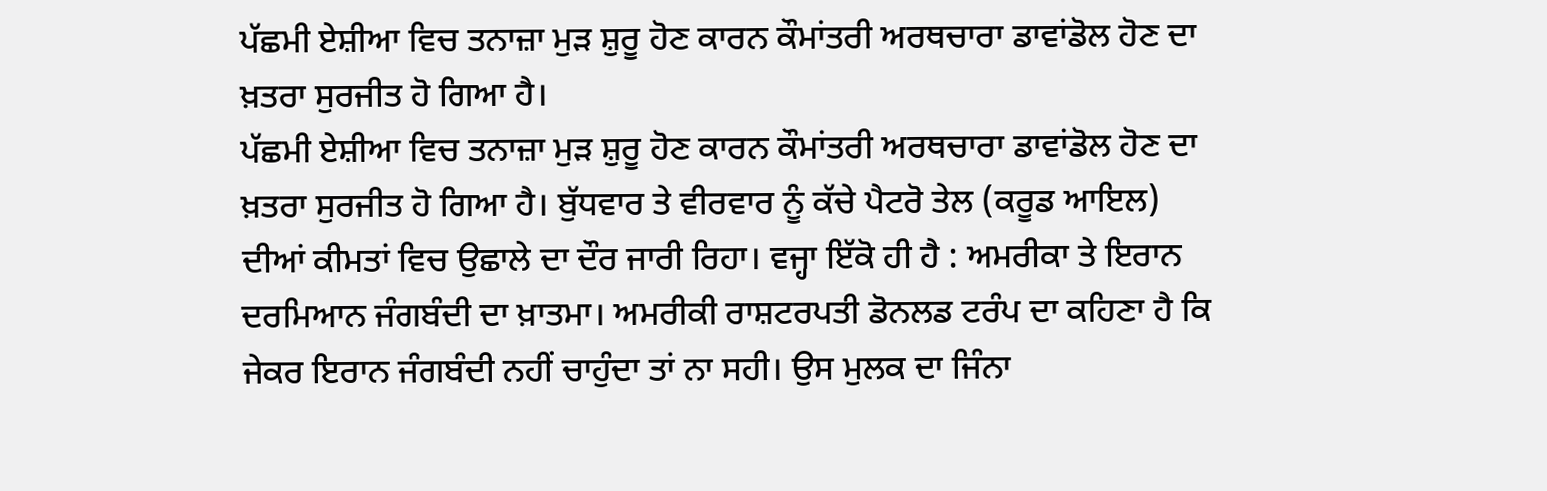ਪੱਛਮੀ ਏਸ਼ੀਆ ਵਿਚ ਤਨਾਜ਼ਾ ਮੁੜ ਸ਼ੁਰੂ ਹੋਣ ਕਾਰਨ ਕੌਮਾਂਤਰੀ ਅਰਥਚਾਰਾ ਡਾਵਾਂਡੋਲ ਹੋਣ ਦਾ ਖ਼ਤਰਾ ਸੁਰਜੀਤ ਹੋ ਗਿਆ ਹੈ।
ਪੱਛਮੀ ਏਸ਼ੀਆ ਵਿਚ ਤਨਾਜ਼ਾ ਮੁੜ ਸ਼ੁਰੂ ਹੋਣ ਕਾਰਨ ਕੌਮਾਂਤਰੀ ਅਰਥਚਾਰਾ ਡਾਵਾਂਡੋਲ ਹੋਣ ਦਾ ਖ਼ਤਰਾ ਸੁਰਜੀਤ ਹੋ ਗਿਆ ਹੈ। ਬੁੱਧਵਾਰ ਤੇ ਵੀਰਵਾਰ ਨੂੰ ਕੱਚੇ ਪੈਟਰੋ ਤੇਲ (ਕਰੂਡ ਆਇਲ) ਦੀਆਂ ਕੀਮਤਾਂ ਵਿਚ ਉਛਾਲੇ ਦਾ ਦੌਰ ਜਾਰੀ ਰਿਹਾ। ਵਜ੍ਹਾ ਇੱਕੋ ਹੀ ਹੈ : ਅਮਰੀਕਾ ਤੇ ਇਰਾਨ ਦਰਮਿਆਨ ਜੰਗਬੰਦੀ ਦਾ ਖ਼ਾਤਮਾ। ਅਮਰੀਕੀ ਰਾਸ਼ਟਰਪਤੀ ਡੋਨਲਡ ਟਰੰਪ ਦਾ ਕਹਿਣਾ ਹੈ ਕਿ ਜੇਕਰ ਇਰਾਨ ਜੰਗਬੰਦੀ ਨਹੀਂ ਚਾਹੁੰਦਾ ਤਾਂ ਨਾ ਸਹੀ। ਉਸ ਮੁਲਕ ਦਾ ਜਿੰਨਾ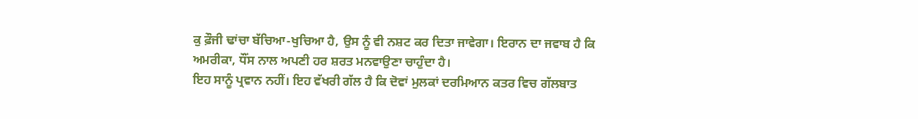ਕੁ ਫ਼ੌਜੀ ਢਾਂਚਾ ਬੱਚਿਆ-ਖੁਚਿਆ ਹੈ, ਉਸ ਨੂੰ ਵੀ ਨਸ਼ਟ ਕਰ ਦਿਤਾ ਜਾਵੇਗਾ। ਇਰਾਨ ਦਾ ਜਵਾਬ ਹੈ ਕਿ ਅਮਰੀਕਾ, ਧੌਂਸ ਨਾਲ ਅਪਣੀ ਹਰ ਸ਼ਰਤ ਮਨਵਾਉਣਾ ਚਾਹੁੰਦਾ ਹੈ।
ਇਹ ਸਾਨੂੰ ਪ੍ਰਵਾਨ ਨਹੀਂ। ਇਹ ਵੱਖਰੀ ਗੱਲ ਹੈ ਕਿ ਦੋਵਾਂ ਮੁਲਕਾਂ ਦਰਮਿਆਨ ਕਤਰ ਵਿਚ ਗੱਲਬਾਤ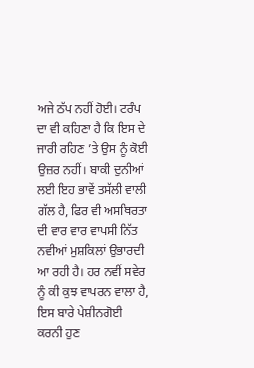ਅਜੇ ਠੱਪ ਨਹੀਂ ਹੋਈ। ਟਰੰਪ ਦਾ ਵੀ ਕਹਿਣਾ ਹੈ ਕਿ ਇਸ ਦੇ ਜਾਰੀ ਰਹਿਣ ’ਤੇ ਉਸ ਨੂੰ ਕੋਈ ਉਜ਼ਰ ਨਹੀਂ। ਬਾਕੀ ਦੁਨੀਆਂ ਲਈ ਇਹ ਭਾਵੇਂ ਤਸੱਲੀ ਵਾਲੀ ਗੱਲ ਹੈ, ਫਿਰ ਵੀ ਅਸਥਿਰਤਾ ਦੀ ਵਾਰ ਵਾਰ ਵਾਪਸੀ ਨਿੱਤ ਨਵੀਆਂ ਮੁਸ਼ਕਿਲਾਂ ਉਭਾਰਦੀ ਆ ਰਹੀ ਹੈ। ਹਰ ਨਵੀਂ ਸਵੇਰ ਨੂੰ ਕੀ ਕੁਝ ਵਾਪਰਨ ਵਾਲਾ ਹੈ, ਇਸ ਬਾਰੇ ਪੇਸ਼ੀਨਗੋਈ ਕਰਨੀ ਹੁਣ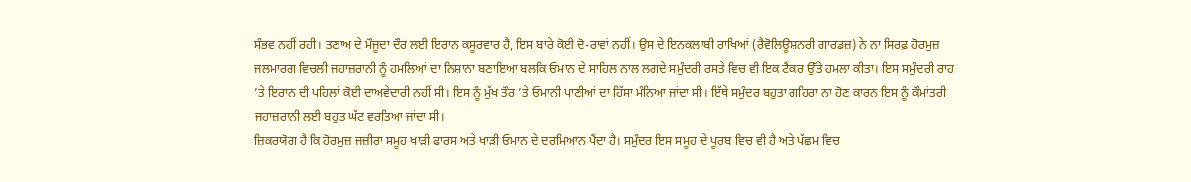ਸੰਭਵ ਨਹੀਂ ਰਹੀ। ਤਣਾਅ ਦੇ ਮੌਜੂਦਾ ਦੌਰ ਲਈ ਇਰਾਨ ਕਸੂਰਵਾਰ ਹੈ, ਇਸ ਬਾਰੇ ਕੋਈ ਦੋ-ਰਾਵਾਂ ਨਹੀਂ। ਉਸ ਦੇ ਇਨਕਲਾਬੀ ਰਾਖਿਆਂ (ਰੈਵੋਲਿਊਸ਼ਨਰੀ ਗਾਰਡਜ਼) ਨੇ ਨਾ ਸਿਰਫ਼ ਹੋਰਮੁਜ਼ ਜਲਮਾਰਗ ਵਿਚਲੀ ਜਹਾਜ਼ਰਾਨੀ ਨੂੰ ਹਮਲਿਆਂ ਦਾ ਨਿਸ਼ਾਨਾ ਬਣਾਇਆ ਬਲਕਿ ਓਮਾਨ ਦੇ ਸਾਹਿਲ ਨਾਲ ਲਗਦੇ ਸਮੁੰਦਰੀ ਰਸਤੇ ਵਿਚ ਵੀ ਇਕ ਟੈਂਕਰ ਉੱਤੇ ਹਮਲਾ ਕੀਤਾ। ਇਸ ਸਮੁੰਦਰੀ ਰਾਹ ’ਤੇ ਇਰਾਨ ਦੀ ਪਹਿਲਾਂ ਕੋਈ ਦਾਅਵੇਦਾਰੀ ਨਹੀਂ ਸੀ। ਇਸ ਨੂੰ ਮੁੱਖ ਤੌਰ ’ਤੇ ਓਮਾਨੀ ਪਾਣੀਆਂ ਦਾ ਹਿੱਸਾ ਮੰਨਿਆ ਜਾਂਦਾ ਸੀ। ਇੱਥੇ ਸਮੁੰਦਰ ਬਹੁਤਾ ਗਹਿਰਾ ਨਾ ਹੋਣ ਕਾਰਨ ਇਸ ਨੂੰ ਕੌਮਾਂਤਰੀ ਜਹਾਜ਼ਰਾਨੀ ਲਈ ਬਹੁਤ ਘੱਟ ਵਰਤਿਆ ਜਾਂਦਾ ਸੀ।
ਜ਼ਿਕਰਯੋਗ ਹੈ ਕਿ ਹੋਰਮੁਜ਼ ਜਜ਼ੀਰਾ ਸਮੂਹ ਖਾੜੀ ਫਾਰਸ ਅਤੇ ਖਾੜੀ ਓਮਾਨ ਦੇ ਦਰਮਿਆਨ ਪੈਂਦਾ ਹੈ। ਸਮੁੰਦਰ ਇਸ ਸਮੂਹ ਦੇ ਪੂਰਬ ਵਿਚ ਵੀ ਹੈ ਅਤੇ ਪੱਛਮ ਵਿਚ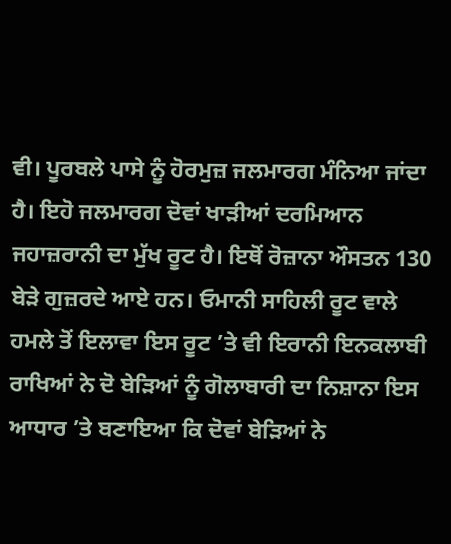ਵੀ। ਪੂਰਬਲੇ ਪਾਸੇ ਨੂੰ ਹੋਰਮੁਜ਼ ਜਲਮਾਰਗ ਮੰਨਿਆ ਜਾਂਦਾ ਹੈ। ਇਹੋ ਜਲਮਾਰਗ ਦੋਵਾਂ ਖਾੜੀਆਂ ਦਰਮਿਆਨ ਜਹਾਜ਼ਰਾਨੀ ਦਾ ਮੁੱਖ ਰੂਟ ਹੈ। ਇਥੋਂ ਰੋਜ਼ਾਨਾ ਔਸਤਨ 130 ਬੇੜੇ ਗੁਜ਼ਰਦੇ ਆਏ ਹਨ। ਓਮਾਨੀ ਸਾਹਿਲੀ ਰੂਟ ਵਾਲੇ ਹਮਲੇ ਤੋਂ ਇਲਾਵਾ ਇਸ ਰੂਟ ’ਤੇ ਵੀ ਇਰਾਨੀ ਇਨਕਲਾਬੀ ਰਾਖਿਆਂ ਨੇ ਦੋ ਬੇੜਿਆਂ ਨੂੰ ਗੋਲਾਬਾਰੀ ਦਾ ਨਿਸ਼ਾਨਾ ਇਸ ਆਧਾਰ ’ਤੇ ਬਣਾਇਆ ਕਿ ਦੋਵਾਂ ਬੇੜਿਆਂ ਨੇ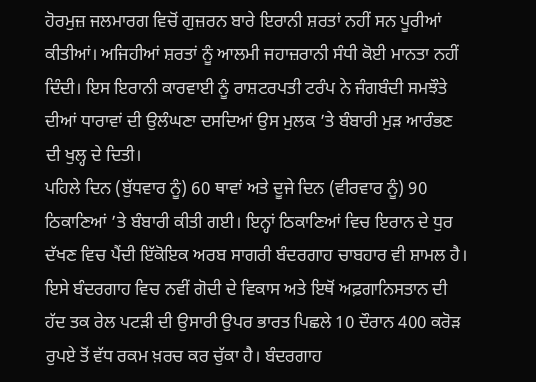ਹੋਰਮੁਜ਼ ਜਲਮਾਰਗ ਵਿਚੋਂ ਗੁਜ਼ਰਨ ਬਾਰੇ ਇਰਾਨੀ ਸ਼ਰਤਾਂ ਨਹੀਂ ਸਨ ਪੂਰੀਆਂ ਕੀਤੀਆਂ। ਅਜਿਹੀਆਂ ਸ਼ਰਤਾਂ ਨੂੰ ਆਲਮੀ ਜਹਾਜ਼ਰਾਨੀ ਸੰਧੀ ਕੋਈ ਮਾਨਤਾ ਨਹੀਂ ਦਿੰਦੀ। ਇਸ ਇਰਾਨੀ ਕਾਰਵਾਈ ਨੂੰ ਰਾਸ਼ਟਰਪਤੀ ਟਰੰਪ ਨੇ ਜੰਗਬੰਦੀ ਸਮਝੌਤੇ ਦੀਆਂ ਧਾਰਾਵਾਂ ਦੀ ਉਲੰਘਣਾ ਦਸਦਿਆਂ ਉਸ ਮੁਲਕ ’ਤੇ ਬੰਬਾਰੀ ਮੁੜ ਆਰੰਭਣ ਦੀ ਖੁਲ੍ਹ ਦੇ ਦਿਤੀ।
ਪਹਿਲੇ ਦਿਨ (ਬੁੱਧਵਾਰ ਨੂੰ) 60 ਥਾਵਾਂ ਅਤੇ ਦੂਜੇ ਦਿਨ (ਵੀਰਵਾਰ ਨੂੰ) 90 ਠਿਕਾਣਿਆਂ ’ਤੇ ਬੰਬਾਰੀ ਕੀਤੀ ਗਈ। ਇਨ੍ਹਾਂ ਠਿਕਾਣਿਆਂ ਵਿਚ ਇਰਾਨ ਦੇ ਧੁਰ ਦੱਖਣ ਵਿਚ ਪੈਂਦੀ ਇੱਕੋਇਕ ਅਰਬ ਸਾਗਰੀ ਬੰਦਰਗਾਹ ਚਾਬਹਾਰ ਵੀ ਸ਼ਾਮਲ ਹੈ। ਇਸੇ ਬੰਦਰਗਾਹ ਵਿਚ ਨਵੀਂ ਗੋਦੀ ਦੇ ਵਿਕਾਸ ਅਤੇ ਇਥੋਂ ਅਫ਼ਗਾਨਿਸਤਾਨ ਦੀ ਹੱਦ ਤਕ ਰੇਲ ਪਟੜੀ ਦੀ ਉਸਾਰੀ ਉਪਰ ਭਾਰਤ ਪਿਛਲੇ 10 ਦੌਰਾਨ 400 ਕਰੋੜ ਰੁਪਏ ਤੋਂ ਵੱਧ ਰਕਮ ਖ਼ਰਚ ਕਰ ਚੁੱਕਾ ਹੈ। ਬੰਦਰਗਾਹ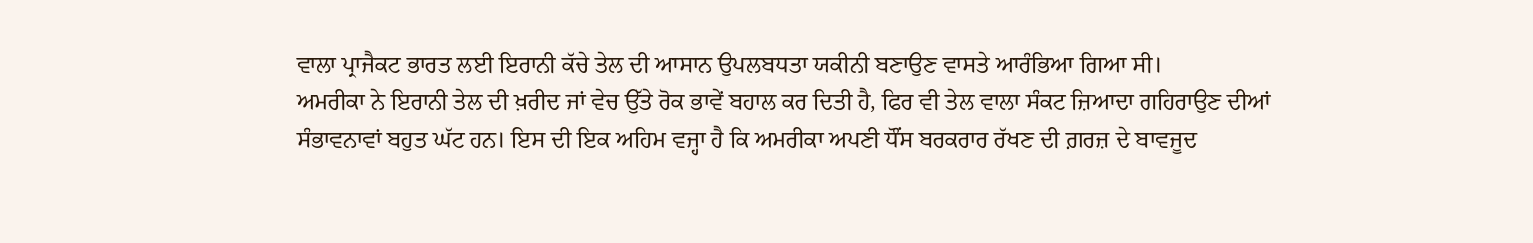ਵਾਲਾ ਪ੍ਰਾਜੈਕਟ ਭਾਰਤ ਲਈ ਇਰਾਨੀ ਕੱਚੇ ਤੇਲ ਦੀ ਆਸਾਨ ਉਪਲਬਧਤਾ ਯਕੀਨੀ ਬਣਾਉਣ ਵਾਸਤੇ ਆਰੰਭਿਆ ਗਿਆ ਸੀ।
ਅਮਰੀਕਾ ਨੇ ਇਰਾਨੀ ਤੇਲ ਦੀ ਖ਼ਰੀਦ ਜਾਂ ਵੇਚ ਉੱਤੇ ਰੋਕ ਭਾਵੇਂ ਬਹਾਲ ਕਰ ਦਿਤੀ ਹੈ, ਫਿਰ ਵੀ ਤੇਲ ਵਾਲਾ ਸੰਕਟ ਜ਼ਿਆਦਾ ਗਹਿਰਾਉਣ ਦੀਆਂ ਸੰਭਾਵਨਾਵਾਂ ਬਹੁਤ ਘੱਟ ਹਨ। ਇਸ ਦੀ ਇਕ ਅਹਿਮ ਵਜ੍ਹਾ ਹੈ ਕਿ ਅਮਰੀਕਾ ਅਪਣੀ ਧੌਂਸ ਬਰਕਰਾਰ ਰੱਖਣ ਦੀ ਗ਼ਰਜ਼ ਦੇ ਬਾਵਜੂਦ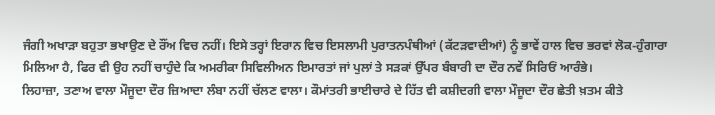ਜੰਗੀ ਅਖਾੜਾ ਬਹੁਤਾ ਭਖਾਉਣ ਦੇ ਰੌਂਅ ਵਿਚ ਨਹੀਂ। ਇਸੇ ਤਰ੍ਹਾਂ ਇਰਾਨ ਵਿਚ ਇਸਲਾਮੀ ਪੁਰਾਤਨਪੰਥੀਆਂ (ਕੱਟੜਵਾਦੀਆਂ) ਨੂੰ ਭਾਵੇਂ ਹਾਲ ਵਿਚ ਭਰਵਾਂ ਲੋਕ-ਹੁੰਗਾਰਾ ਮਿਲਿਆ ਹੈ, ਫਿਰ ਵੀ ਉਹ ਨਹੀਂ ਚਾਹੁੰਦੇ ਕਿ ਅਮਰੀਕਾ ਸਿਵਿਲੀਅਨ ਇਮਾਰਤਾਂ ਜਾਂ ਪੁਲਾਂ ਤੇ ਸੜਕਾਂ ਉੱਪਰ ਬੰਬਾਰੀ ਦਾ ਦੌਰ ਨਵੇਂ ਸਿਰਿਓਂ ਆਰੰਭੇ।
ਲਿਹਾਜ਼ਾ, ਤਣਾਅ ਵਾਲਾ ਮੌਜੂਦਾ ਦੌਰ ਜ਼ਿਆਦਾ ਲੰਬਾ ਨਹੀਂ ਚੱਲਣ ਵਾਲਾ। ਕੌਮਾਂਤਰੀ ਭਾਈਚਾਰੇ ਦੇ ਹਿੱਤ ਵੀ ਕਸ਼ੀਦਗੀ ਵਾਲਾ ਮੌਜੂਦਾ ਦੌਰ ਛੇਤੀ ਖ਼ਤਮ ਕੀਤੇ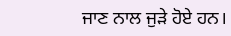ਜਾਣ ਨਾਲ ਜੁੜੇ ਹੋਏ ਹਨ।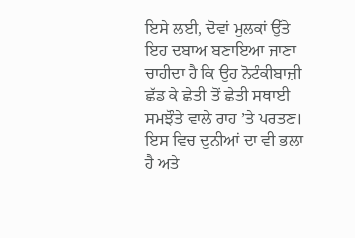ਇਸੇ ਲਈ, ਦੋਵਾਂ ਮੁਲਕਾਂ ਉੱਤੇ ਇਹ ਦਬਾਅ ਬਣਾਇਆ ਜਾਣਾ ਚਾਹੀਦਾ ਹੈ ਕਿ ਉਹ ਨੋਟੰਕੀਬਾਜ਼ੀ ਛੱਡ ਕੇ ਛੇਤੀ ਤੋਂ ਛੇਤੀ ਸਥਾਈ ਸਮਝੌਤੇ ਵਾਲੇ ਰਾਹ ’ਤੇ ਪਰਤਣ। ਇਸ ਵਿਚ ਦੁਨੀਆਂ ਦਾ ਵੀ ਭਲਾ ਹੈ ਅਤੇ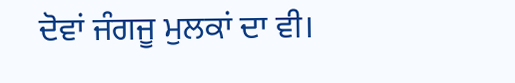ਦੋਵਾਂ ਜੰਗਜੂ ਮੁਲਕਾਂ ਦਾ ਵੀ।